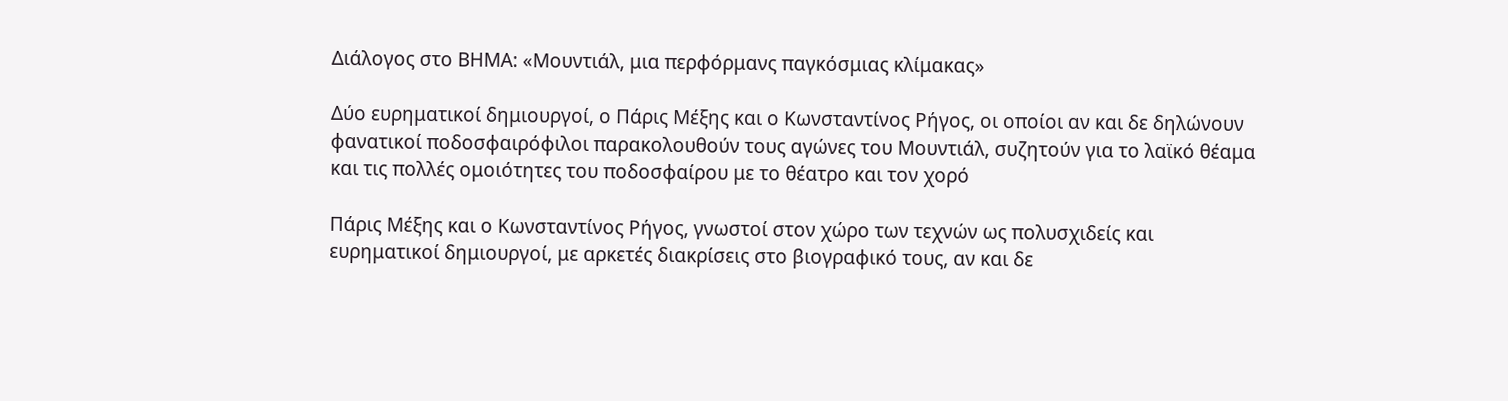Διάλογος στο ΒΗΜΑ: «Μουντιάλ, μια περφόρμανς παγκόσμιας κλίμακας»

Δύο ευρηματικοί δημιουργοί, ο Πάρις Μέξης και ο Κωνσταντίνος Ρήγος, οι οποίοι αν και δε δηλώνουν φανατικοί ποδοσφαιρόφιλοι παρακολουθούν τους αγώνες του Μουντιάλ, συζητούν για το λαϊκό θέαμα και τις πολλές ομοιότητες του ποδοσφαίρου με το θέατρο και τον χορό

Πάρις Μέξης και ο Κωνσταντίνος Ρήγος, γνωστοί στον χώρο των τεχνών ως πολυσχιδείς και ευρηματικοί δημιουργοί, με αρκετές διακρίσεις στο βιογραφικό τους, αν και δε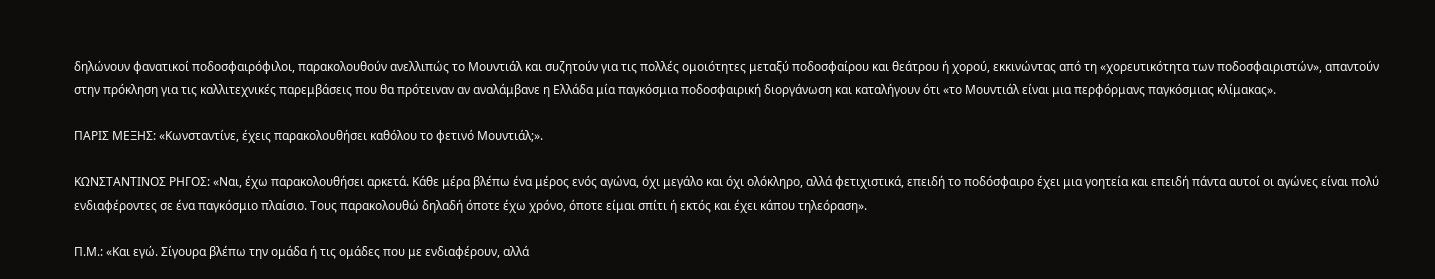δηλώνουν φανατικοί ποδοσφαιρόφιλοι, παρακολουθούν ανελλιπώς το Μουντιάλ και συζητούν για τις πολλές ομοιότητες μεταξύ ποδοσφαίρου και θεάτρου ή χορού, εκκινώντας από τη «χορευτικότητα των ποδοσφαιριστών», απαντούν στην πρόκληση για τις καλλιτεχνικές παρεμβάσεις που θα πρότειναν αν αναλάμβανε η Ελλάδα μία παγκόσμια ποδοσφαιρική διοργάνωση και καταλήγουν ότι «το Μουντιάλ είναι μια περφόρμανς παγκόσμιας κλίμακας».

ΠΑΡΙΣ ΜΕΞΗΣ: «Κωνσταντίνε, έχεις παρακολουθήσει καθόλου το φετινό Μουντιάλ;».

ΚΩΝΣΤΑΝΤΙΝΟΣ ΡΗΓΟΣ: «Ναι, έχω παρακολουθήσει αρκετά. Κάθε μέρα βλέπω ένα μέρος ενός αγώνα, όχι μεγάλο και όχι ολόκληρο, αλλά φετιχιστικά, επειδή το ποδόσφαιρο έχει μια γοητεία και επειδή πάντα αυτοί οι αγώνες είναι πολύ ενδιαφέροντες σε ένα παγκόσμιο πλαίσιο. Τους παρακολουθώ δηλαδή όποτε έχω χρόνο, όποτε είμαι σπίτι ή εκτός και έχει κάπου τηλεόραση».

Π.Μ.: «Και εγώ. Σίγουρα βλέπω την ομάδα ή τις ομάδες που με ενδιαφέρουν, αλλά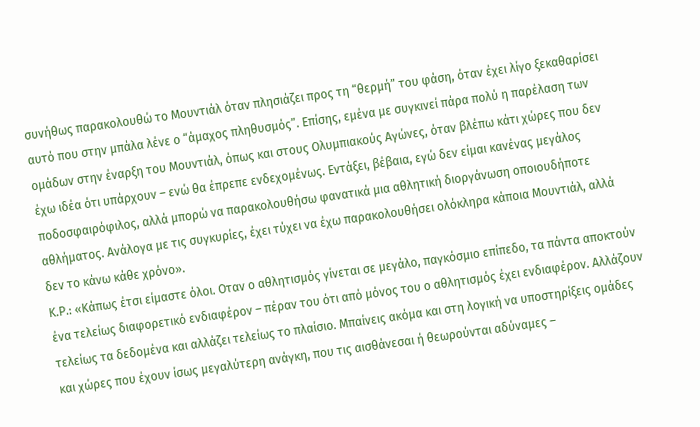συνήθως παρακολουθώ το Μουντιάλ όταν πλησιάζει προς τη “θερμή” του φάση, όταν έχει λίγο ξεκαθαρίσει αυτό που στην μπάλα λένε ο “άμαχος πληθυσμός”. Επίσης, εμένα με συγκινεί πάρα πολύ η παρέλαση των ομάδων στην έναρξη του Μουντιάλ, όπως και στους Ολυμπιακούς Αγώνες, όταν βλέπω κάτι χώρες που δεν έχω ιδέα ότι υπάρχουν – ενώ θα έπρεπε ενδεχομένως. Εντάξει, βέβαια, εγώ δεν είμαι κανένας μεγάλος ποδοσφαιρόφιλος, αλλά μπορώ να παρακολουθήσω φανατικά μια αθλητική διοργάνωση οποιουδήποτε αθλήματος. Ανάλογα με τις συγκυρίες, έχει τύχει να έχω παρακολουθήσει ολόκληρα κάποια Μουντιάλ, αλλά δεν το κάνω κάθε χρόνο».
Κ.Ρ.: «Κάπως έτσι είμαστε όλοι. Οταν ο αθλητισμός γίνεται σε μεγάλο, παγκόσμιο επίπεδο, τα πάντα αποκτούν ένα τελείως διαφορετικό ενδιαφέρον – πέραν του ότι από μόνος του ο αθλητισμός έχει ενδιαφέρον. Αλλάζουν τελείως τα δεδομένα και αλλάζει τελείως το πλαίσιο. Μπαίνεις ακόμα και στη λογική να υποστηρίξεις ομάδες και χώρες που έχουν ίσως μεγαλύτερη ανάγκη, που τις αισθάνεσαι ή θεωρούνται αδύναμες –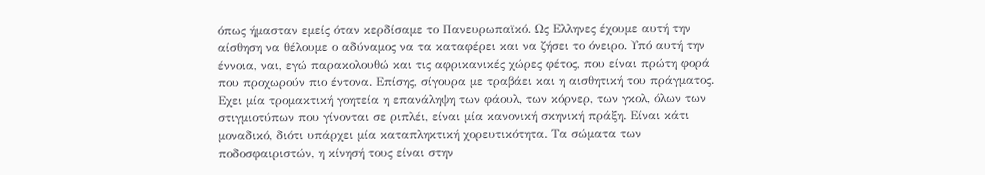όπως ήμασταν εμείς όταν κερδίσαμε το Πανευρωπαϊκό. Ως Ελληνες έχουμε αυτή την αίσθηση να θέλουμε ο αδύναμος να τα καταφέρει και να ζήσει το όνειρο. Υπό αυτή την έννοια, ναι, εγώ παρακολουθώ και τις αφρικανικές χώρες φέτος, που είναι πρώτη φορά που προχωρούν πιο έντονα. Επίσης, σίγουρα με τραβάει και η αισθητική του πράγματος.
Εχει μία τρομακτική γοητεία η επανάληψη των φάουλ, των κόρνερ, των γκολ, όλων των στιγμιοτύπων που γίνονται σε ριπλέι, είναι μία κανονική σκηνική πράξη. Είναι κάτι μοναδικό, διότι υπάρχει μία καταπληκτική χορευτικότητα. Τα σώματα των ποδοσφαιριστών, η κίνησή τους είναι στην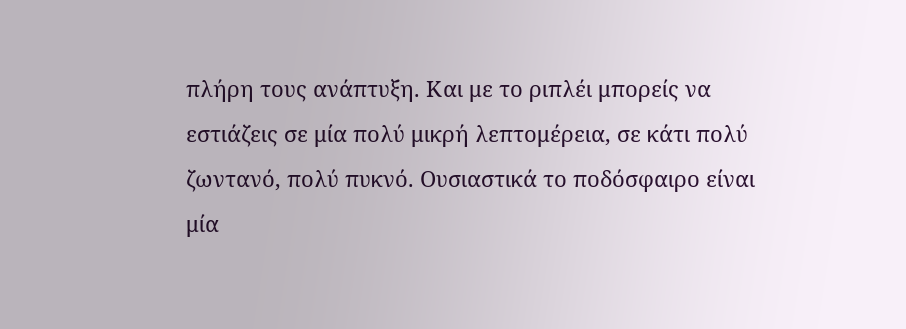πλήρη τους ανάπτυξη. Και με το ριπλέι μπορείς να εστιάζεις σε μία πολύ μικρή λεπτομέρεια, σε κάτι πολύ ζωντανό, πολύ πυκνό. Ουσιαστικά το ποδόσφαιρο είναι μία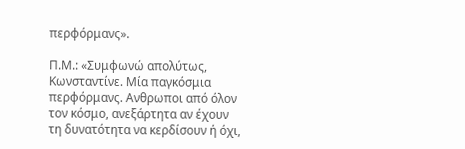περφόρμανς».

Π.Μ.: «Συμφωνώ απολύτως, Κωνσταντίνε. Μία παγκόσμια περφόρμανς. Ανθρωποι από όλον τον κόσμο, ανεξάρτητα αν έχουν τη δυνατότητα να κερδίσουν ή όχι,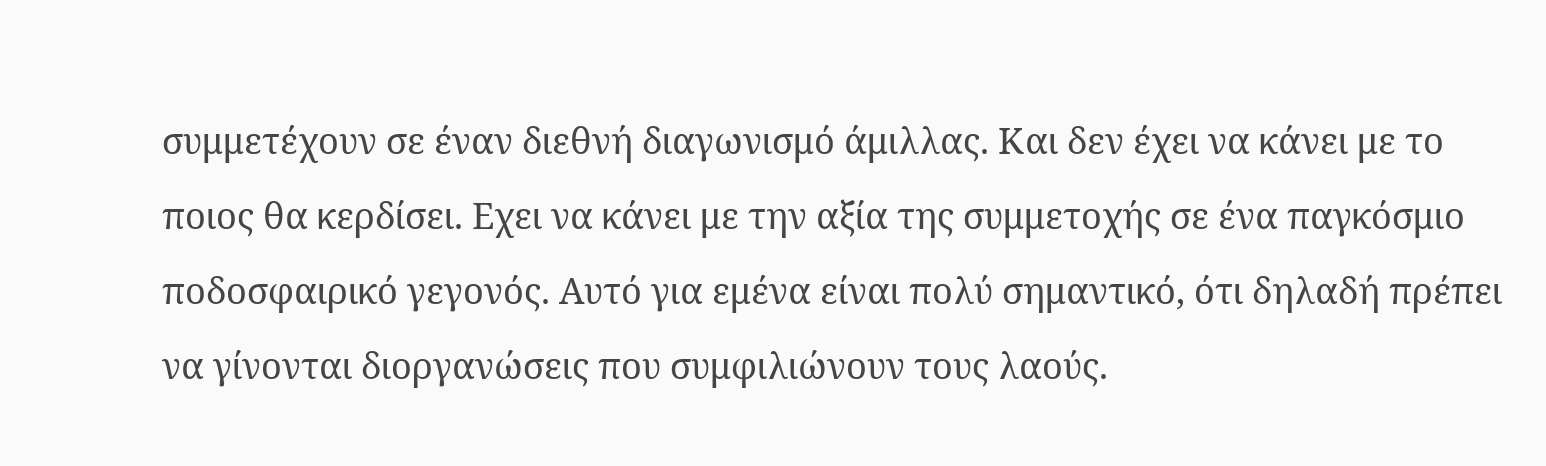συμμετέχουν σε έναν διεθνή διαγωνισμό άμιλλας. Και δεν έχει να κάνει με το ποιος θα κερδίσει. Εχει να κάνει με την αξία της συμμετοχής σε ένα παγκόσμιο ποδοσφαιρικό γεγονός. Αυτό για εμένα είναι πολύ σημαντικό, ότι δηλαδή πρέπει να γίνονται διοργανώσεις που συμφιλιώνουν τους λαούς.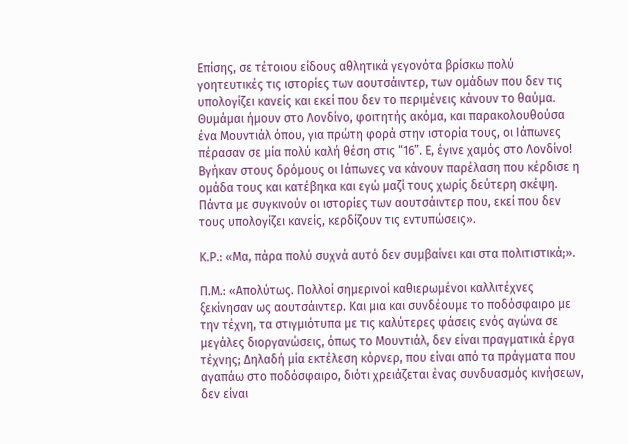Επίσης, σε τέτοιου είδους αθλητικά γεγονότα βρίσκω πολύ γοητευτικές τις ιστορίες των αουτσάιντερ, των ομάδων που δεν τις υπολογίζει κανείς και εκεί που δεν το περιμένεις κάνουν το θαύμα. Θυμάμαι ήμουν στο Λονδίνο, φοιτητής ακόμα, και παρακολουθούσα ένα Μουντιάλ όπου, για πρώτη φορά στην ιστορία τους, οι Ιάπωνες πέρασαν σε μία πολύ καλή θέση στις “16”. Ε, έγινε χαμός στο Λονδίνο! Βγήκαν στους δρόμους οι Ιάπωνες να κάνουν παρέλαση που κέρδισε η ομάδα τους και κατέβηκα και εγώ μαζί τους χωρίς δεύτερη σκέψη. Πάντα με συγκινούν οι ιστορίες των αουτσάιντερ που, εκεί που δεν τους υπολογίζει κανείς, κερδίζουν τις εντυπώσεις».

Κ.Ρ.: «Μα, πάρα πολύ συχνά αυτό δεν συμβαίνει και στα πολιτιστικά;».

Π.Μ.: «Απολύτως. Πολλοί σημερινοί καθιερωμένοι καλλιτέχνες ξεκίνησαν ως αουτσάιντερ. Και μια και συνδέουμε το ποδόσφαιρο με την τέχνη, τα στιγμιότυπα με τις καλύτερες φάσεις ενός αγώνα σε μεγάλες διοργανώσεις, όπως το Μουντιάλ, δεν είναι πραγματικά έργα τέχνης; Δηλαδή μία εκτέλεση κόρνερ, που είναι από τα πράγματα που αγαπάω στο ποδόσφαιρο, διότι χρειάζεται ένας συνδυασμός κινήσεων, δεν είναι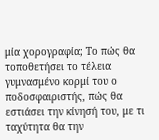μία χορογραφία; Το πώς θα τοποθετήσει το τέλεια γυμνασμένο κορμί του ο ποδοσφαιριστής, πώς θα εστιάσει την κίνησή του, με τι ταχύτητα θα την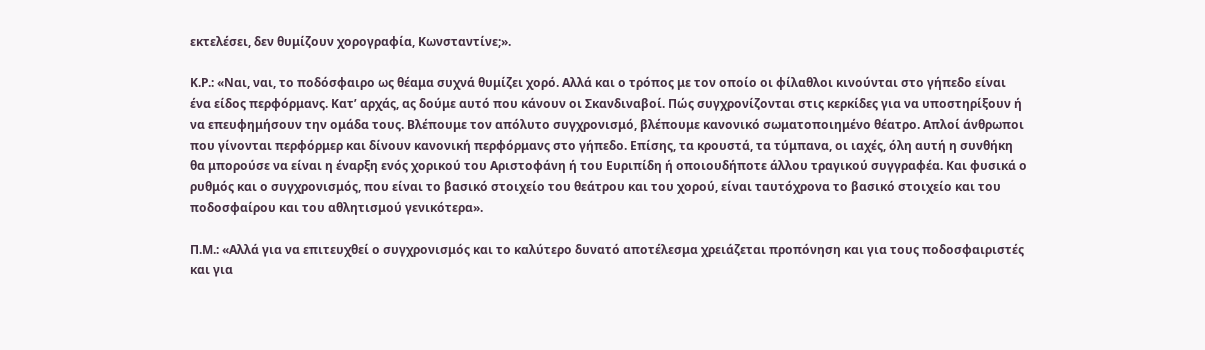εκτελέσει, δεν θυμίζουν χορογραφία, Κωνσταντίνε;».

Κ.Ρ.: «Ναι, ναι, το ποδόσφαιρο ως θέαμα συχνά θυμίζει χορό. Αλλά και ο τρόπος με τον οποίο οι φίλαθλοι κινούνται στο γήπεδο είναι ένα είδος περφόρμανς. Κατ’ αρχάς, ας δούμε αυτό που κάνουν οι Σκανδιναβοί. Πώς συγχρονίζονται στις κερκίδες για να υποστηρίξουν ή να επευφημήσουν την ομάδα τους. Βλέπουμε τον απόλυτο συγχρονισμό, βλέπουμε κανονικό σωματοποιημένο θέατρο. Απλοί άνθρωποι που γίνονται περφόρμερ και δίνουν κανονική περφόρμανς στο γήπεδο. Επίσης, τα κρουστά, τα τύμπανα, οι ιαχές, όλη αυτή η συνθήκη θα μπορούσε να είναι η έναρξη ενός χορικού του Αριστοφάνη ή του Ευριπίδη ή οποιουδήποτε άλλου τραγικού συγγραφέα. Και φυσικά ο ρυθμός και ο συγχρονισμός, που είναι το βασικό στοιχείο του θεάτρου και του χορού, είναι ταυτόχρονα το βασικό στοιχείο και του ποδοσφαίρου και του αθλητισμού γενικότερα».

Π.Μ.: «Αλλά για να επιτευχθεί ο συγχρονισμός και το καλύτερο δυνατό αποτέλεσμα χρειάζεται προπόνηση και για τους ποδοσφαιριστές και για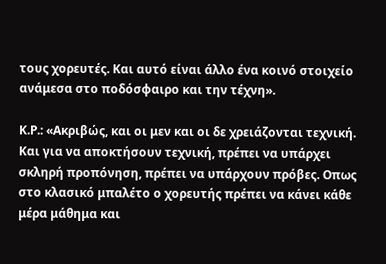τους χορευτές. Και αυτό είναι άλλο ένα κοινό στοιχείο ανάμεσα στο ποδόσφαιρο και την τέχνη».

Κ.Ρ.: «Ακριβώς, και οι μεν και οι δε χρειάζονται τεχνική. Και για να αποκτήσουν τεχνική, πρέπει να υπάρχει σκληρή προπόνηση, πρέπει να υπάρχουν πρόβες. Οπως στο κλασικό μπαλέτο ο χορευτής πρέπει να κάνει κάθε μέρα μάθημα και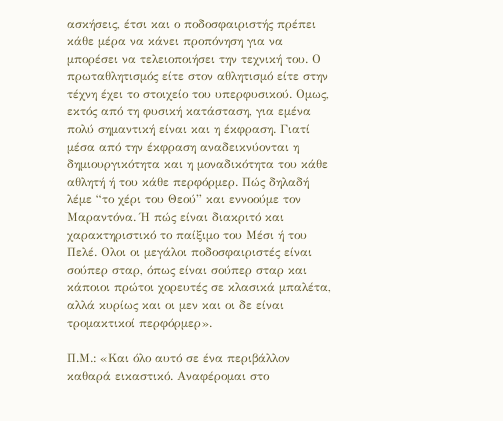ασκήσεις, έτσι και ο ποδοσφαιριστής πρέπει κάθε μέρα να κάνει προπόνηση για να μπορέσει να τελειοποιήσει την τεχνική του. Ο πρωταθλητισμός είτε στον αθλητισμό είτε στην τέχνη έχει το στοιχείο του υπερφυσικού. Ομως, εκτός από τη φυσική κατάσταση, για εμένα πολύ σημαντική είναι και η έκφραση. Γιατί μέσα από την έκφραση αναδεικνύονται η δημιουργικότητα και η μοναδικότητα του κάθε αθλητή ή του κάθε περφόρμερ. Πώς δηλαδή λέμε “το χέρι του Θεού” και εννοούμε τον Μαραντόνα. Ή πώς είναι διακριτό και χαρακτηριστικό το παίξιμο του Μέσι ή του Πελέ. Ολοι οι μεγάλοι ποδοσφαιριστές είναι σούπερ σταρ, όπως είναι σούπερ σταρ και κάποιοι πρώτοι χορευτές σε κλασικά μπαλέτα, αλλά κυρίως και οι μεν και οι δε είναι τρομακτικοί περφόρμερ».

Π.Μ.: «Και όλο αυτό σε ένα περιβάλλον καθαρά εικαστικό. Αναφέρομαι στο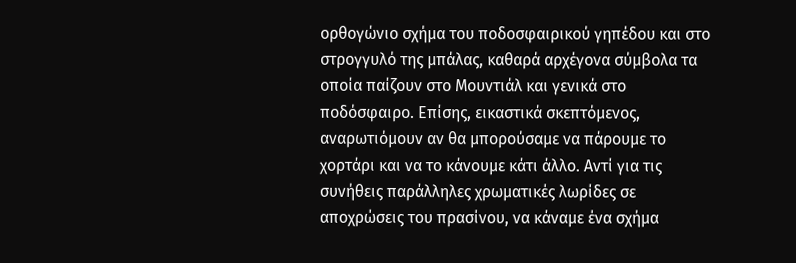ορθογώνιο σχήμα του ποδοσφαιρικού γηπέδου και στο στρογγυλό της μπάλας, καθαρά αρχέγονα σύμβολα τα οποία παίζουν στο Μουντιάλ και γενικά στο ποδόσφαιρο. Επίσης, εικαστικά σκεπτόμενος, αναρωτιόμουν αν θα μπορούσαμε να πάρουμε το χορτάρι και να το κάνουμε κάτι άλλο. Αντί για τις συνήθεις παράλληλες χρωματικές λωρίδες σε αποχρώσεις του πρασίνου, να κάναμε ένα σχήμα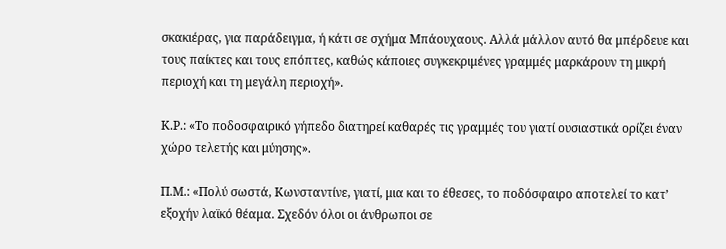σκακιέρας, για παράδειγμα, ή κάτι σε σχήμα Μπάουχαους. Αλλά μάλλον αυτό θα μπέρδευε και τους παίκτες και τους επόπτες, καθώς κάποιες συγκεκριμένες γραμμές μαρκάρουν τη μικρή περιοχή και τη μεγάλη περιοχή».

Κ.Ρ.: «Το ποδοσφαιρικό γήπεδο διατηρεί καθαρές τις γραμμές του γιατί ουσιαστικά ορίζει έναν χώρο τελετής και μύησης».

Π.Μ.: «Πολύ σωστά, Κωνσταντίνε, γιατί, μια και το έθεσες, το ποδόσφαιρο αποτελεί το κατ’ εξοχήν λαϊκό θέαμα. Σχεδόν όλοι οι άνθρωποι σε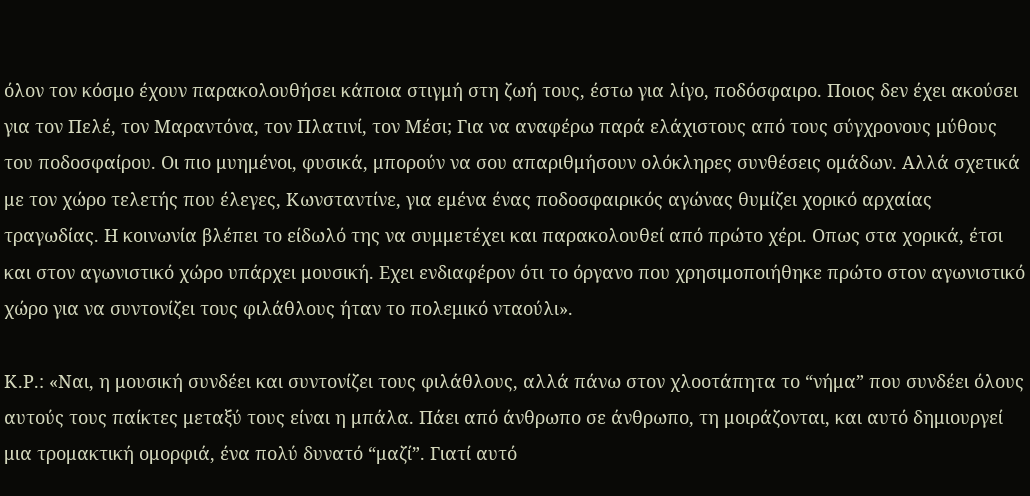όλον τον κόσμο έχουν παρακολουθήσει κάποια στιγμή στη ζωή τους, έστω για λίγο, ποδόσφαιρο. Ποιος δεν έχει ακούσει για τον Πελέ, τον Μαραντόνα, τον Πλατινί, τον Μέσι; Για να αναφέρω παρά ελάχιστους από τους σύγχρονους μύθους του ποδοσφαίρου. Οι πιο μυημένοι, φυσικά, μπορούν να σου απαριθμήσουν ολόκληρες συνθέσεις ομάδων. Αλλά σχετικά με τον χώρο τελετής που έλεγες, Κωνσταντίνε, για εμένα ένας ποδοσφαιρικός αγώνας θυμίζει χορικό αρχαίας τραγωδίας. Η κοινωνία βλέπει το είδωλό της να συμμετέχει και παρακολουθεί από πρώτο χέρι. Οπως στα χορικά, έτσι και στον αγωνιστικό χώρο υπάρχει μουσική. Εχει ενδιαφέρον ότι το όργανο που χρησιμοποιήθηκε πρώτο στον αγωνιστικό χώρο για να συντονίζει τους φιλάθλους ήταν το πολεμικό νταούλι».

Κ.Ρ.: «Ναι, η μουσική συνδέει και συντονίζει τους φιλάθλους, αλλά πάνω στον χλοοτάπητα το “νήμα” που συνδέει όλους αυτούς τους παίκτες μεταξύ τους είναι η μπάλα. Πάει από άνθρωπο σε άνθρωπο, τη μοιράζονται, και αυτό δημιουργεί μια τρομακτική ομορφιά, ένα πολύ δυνατό “μαζί”. Γιατί αυτό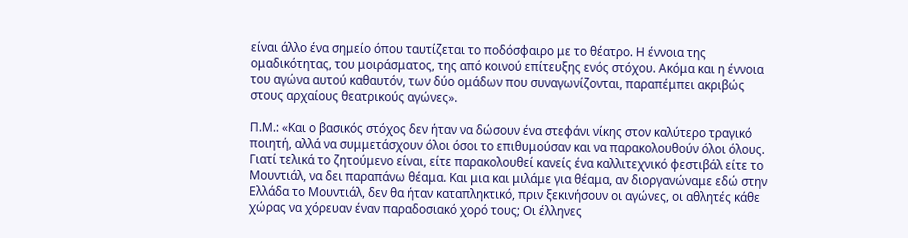είναι άλλο ένα σημείο όπου ταυτίζεται το ποδόσφαιρο με το θέατρο. Η έννοια της ομαδικότητας, του μοιράσματος, της από κοινού επίτευξης ενός στόχου. Ακόμα και η έννοια του αγώνα αυτού καθαυτόν, των δύο ομάδων που συναγωνίζονται, παραπέμπει ακριβώς στους αρχαίους θεατρικούς αγώνες».

Π.Μ.: «Και ο βασικός στόχος δεν ήταν να δώσουν ένα στεφάνι νίκης στον καλύτερο τραγικό ποιητή, αλλά να συμμετάσχουν όλοι όσοι το επιθυμούσαν και να παρακολουθούν όλοι όλους. Γιατί τελικά το ζητούμενο είναι, είτε παρακολουθεί κανείς ένα καλλιτεχνικό φεστιβάλ είτε το Μουντιάλ, να δει παραπάνω θέαμα. Και μια και μιλάμε για θέαμα, αν διοργανώναμε εδώ στην Ελλάδα το Μουντιάλ, δεν θα ήταν καταπληκτικό, πριν ξεκινήσουν οι αγώνες, οι αθλητές κάθε χώρας να χόρευαν έναν παραδοσιακό χορό τους; Οι έλληνες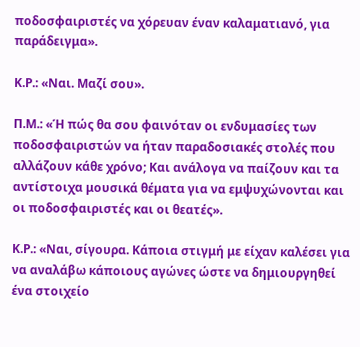ποδοσφαιριστές να χόρευαν έναν καλαματιανό, για παράδειγμα».

Κ.Ρ.: «Ναι. Μαζί σου».

Π.Μ.: «Ή πώς θα σου φαινόταν οι ενδυμασίες των ποδοσφαιριστών να ήταν παραδοσιακές στολές που αλλάζουν κάθε χρόνο; Και ανάλογα να παίζουν και τα αντίστοιχα μουσικά θέματα για να εμψυχώνονται και οι ποδοσφαιριστές και οι θεατές».

Κ.Ρ.: «Ναι, σίγουρα. Κάποια στιγμή με είχαν καλέσει για να αναλάβω κάποιους αγώνες ώστε να δημιουργηθεί ένα στοιχείο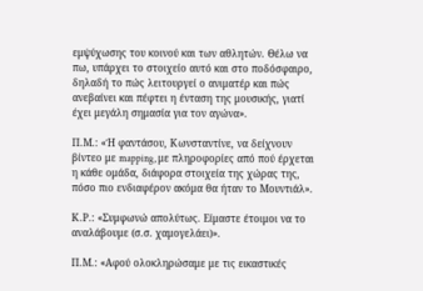εμψύχωσης του κοινού και των αθλητών. Θέλω να πω, υπάρχει το στοιχείο αυτό και στο ποδόσφαιρο, δηλαδή το πώς λειτουργεί ο ανιματέρ και πώς ανεβαίνει και πέφτει η ένταση της μουσικής, γιατί έχει μεγάλη σημασία για τον αγώνα».

Π.Μ.: «Ή φαντάσου, Κωνσταντίνε, να δείχνουν βίντεο με mapping, με πληροφορίες από πού έρχεται η κάθε ομάδα, διάφορα στοιχεία της χώρας της, πόσο πιο ενδιαφέρον ακόμα θα ήταν το Μουντιάλ».

Κ.Ρ.: «Συμφωνώ απολύτως. Είμαστε έτοιμοι να το αναλάβουμε (σ.σ. χαμογελάει)».

Π.Μ.: «Αφού ολοκληρώσαμε με τις εικαστικές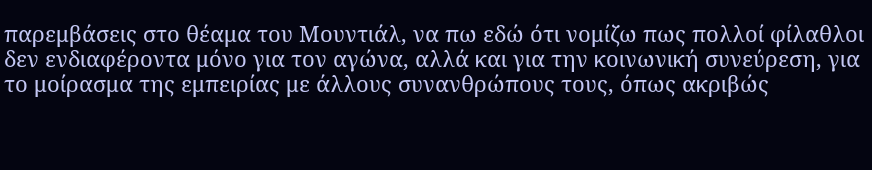παρεμβάσεις στο θέαμα του Μουντιάλ, να πω εδώ ότι νομίζω πως πολλοί φίλαθλοι δεν ενδιαφέροντα μόνο για τον αγώνα, αλλά και για την κοινωνική συνεύρεση, για το μοίρασμα της εμπειρίας με άλλους συνανθρώπους τους, όπως ακριβώς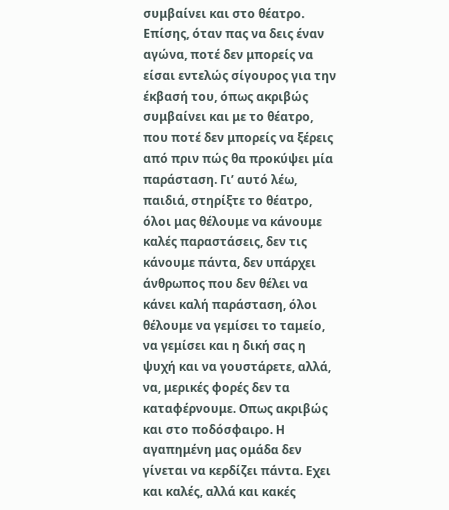συμβαίνει και στο θέατρο. Επίσης, όταν πας να δεις έναν αγώνα, ποτέ δεν μπορείς να είσαι εντελώς σίγουρος για την έκβασή του, όπως ακριβώς συμβαίνει και με το θέατρο, που ποτέ δεν μπορείς να ξέρεις από πριν πώς θα προκύψει μία παράσταση. Γι’ αυτό λέω, παιδιά, στηρίξτε το θέατρο, όλοι μας θέλουμε να κάνουμε καλές παραστάσεις, δεν τις κάνουμε πάντα, δεν υπάρχει άνθρωπος που δεν θέλει να κάνει καλή παράσταση, όλοι θέλουμε να γεμίσει το ταμείο, να γεμίσει και η δική σας η ψυχή και να γουστάρετε, αλλά, να, μερικές φορές δεν τα καταφέρνουμε. Οπως ακριβώς και στο ποδόσφαιρο. Η αγαπημένη μας ομάδα δεν γίνεται να κερδίζει πάντα. Εχει και καλές, αλλά και κακές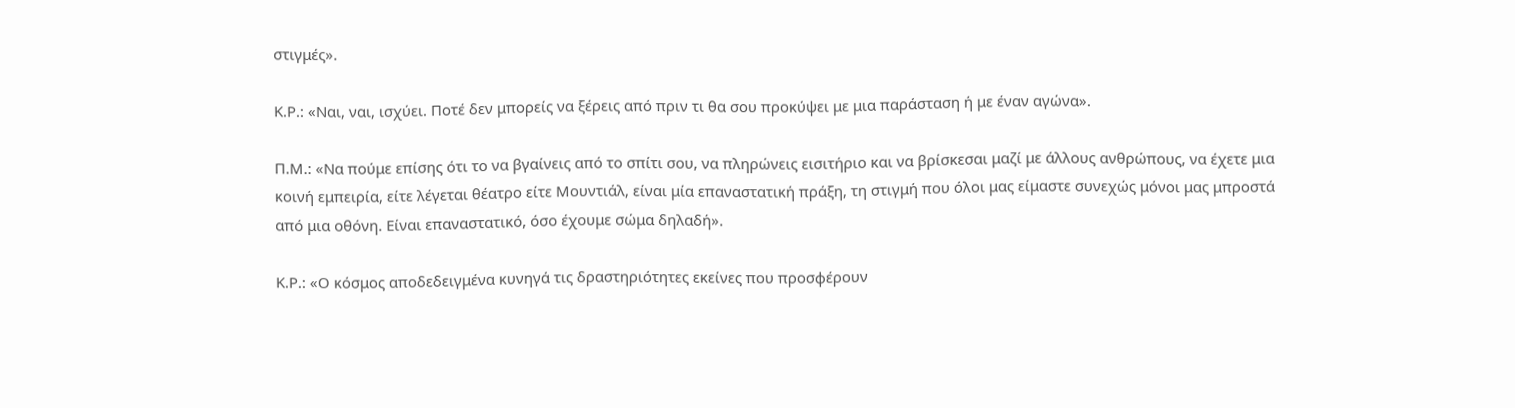στιγμές».

Κ.Ρ.: «Ναι, ναι, ισχύει. Ποτέ δεν μπορείς να ξέρεις από πριν τι θα σου προκύψει με μια παράσταση ή με έναν αγώνα».

Π.Μ.: «Να πούμε επίσης ότι το να βγαίνεις από το σπίτι σου, να πληρώνεις εισιτήριο και να βρίσκεσαι μαζί με άλλους ανθρώπους, να έχετε μια κοινή εμπειρία, είτε λέγεται θέατρο είτε Μουντιάλ, είναι μία επαναστατική πράξη, τη στιγμή που όλοι μας είμαστε συνεχώς μόνοι μας μπροστά από μια οθόνη. Είναι επαναστατικό, όσο έχουμε σώμα δηλαδή».

Κ.Ρ.: «Ο κόσμος αποδεδειγμένα κυνηγά τις δραστηριότητες εκείνες που προσφέρουν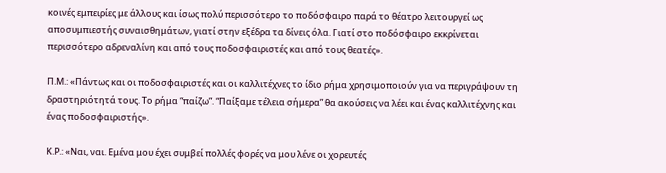κοινές εμπειρίες με άλλους και ίσως πολύ περισσότερο το ποδόσφαιρο παρά το θέατρο λειτουργεί ως αποσυμπιεστής συναισθημάτων, γιατί στην εξέδρα τα δίνεις όλα. Γιατί στο ποδόσφαιρο εκκρίνεται περισσότερο αδρεναλίνη και από τους ποδοσφαιριστές και από τους θεατές».

Π.Μ.: «Πάντως και οι ποδοσφαιριστές και οι καλλιτέχνες το ίδιο ρήμα χρησιμοποιούν για να περιγράψουν τη δραστηριότητά τους. Το ρήμα “παίζω”. “Παίξαμε τέλεια σήμερα” θα ακούσεις να λέει και ένας καλλιτέχνης και ένας ποδοσφαιριστής».

Κ.Ρ.: «Ναι, ναι. Εμένα μου έχει συμβεί πολλές φορές να μου λένε οι χορευτές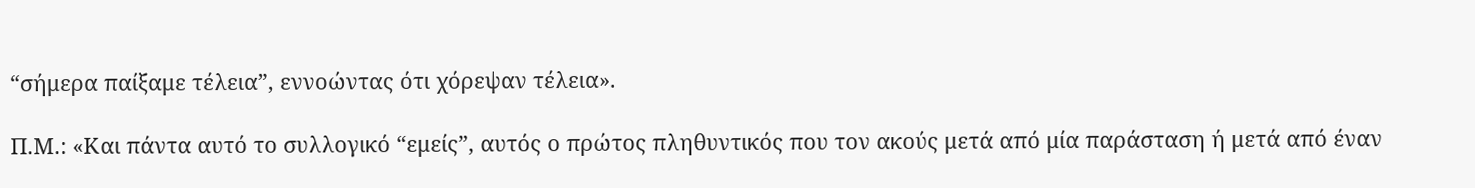“σήμερα παίξαμε τέλεια”, εννοώντας ότι χόρεψαν τέλεια».

Π.Μ.: «Και πάντα αυτό το συλλογικό “εμείς”, αυτός ο πρώτος πληθυντικός που τον ακούς μετά από μία παράσταση ή μετά από έναν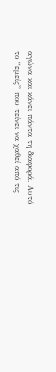αγώνα και κάνει πάντα τη διαφορά. Αυτό το “εμείς” που τείνει να χαθεί από τις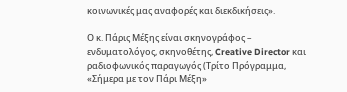κοινωνικές μας αναφορές και διεκδικήσεις».

Ο κ. Πάρις Μέξης είναι σκηνογράφος – ενδυματολόγος, σκηνοθέτης, Creative Director και ραδιοφωνικός παραγωγός (Τρίτο Πρόγραμμα, «Σήμερα με τον Πάρι Μέξη»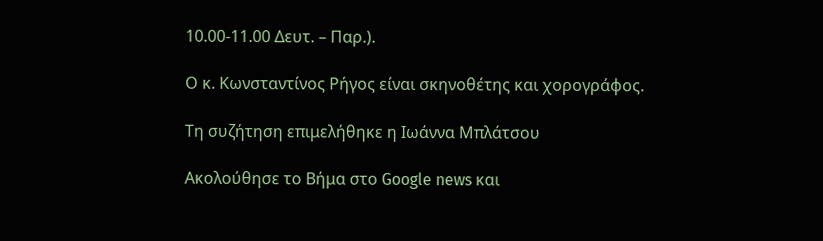10.00-11.00 Δευτ. – Παρ.).

Ο κ. Κωνσταντίνος Ρήγος είναι σκηνοθέτης και χορογράφος.

Τη συζήτηση επιμελήθηκε η Ιωάννα Μπλάτσου

Ακολούθησε το Βήμα στο Google news και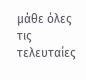μάθε όλες τις τελευταίες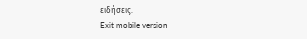ειδήσεις.
Exit mobile version